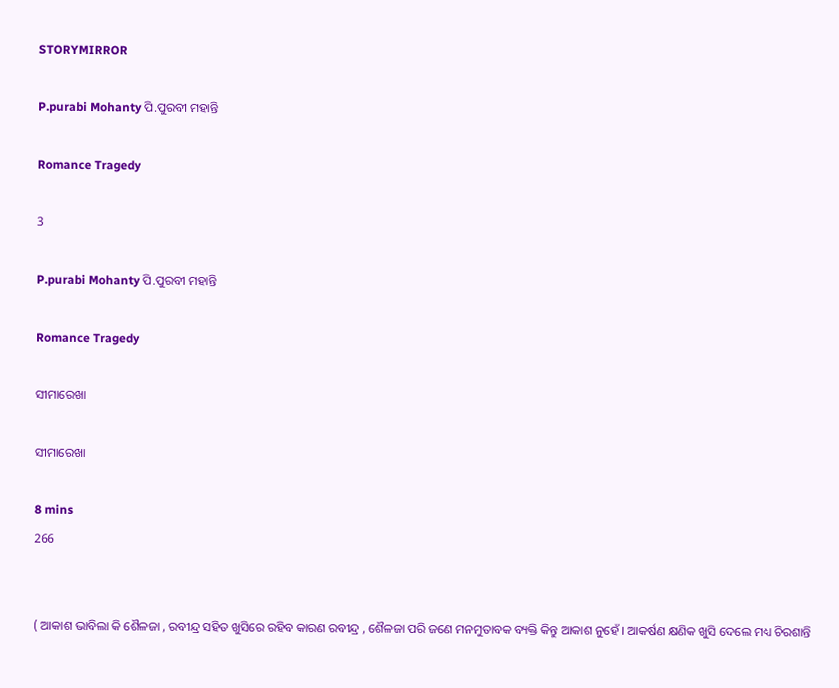STORYMIRROR

P.purabi Mohanty ପି.ପୁରବୀ ମହାନ୍ତି

Romance Tragedy

3

P.purabi Mohanty ପି.ପୁରବୀ ମହାନ୍ତି

Romance Tragedy

ସୀମାରେଖା

ସୀମାରେଖା

8 mins
266


( ଆକାଶ ଭାବିଲା କି ଶୈଳଜା , ରବୀନ୍ଦ୍ର ସହିତ ଖୁସିରେ ରହିବ କାରଣ ରବୀନ୍ଦ୍ର , ଶୈଳଜା ପରି ଜଣେ ମନମୁତାବକ ବ୍ୟକ୍ତି କିନ୍ତୁ ଆକାଶ ନୁହେଁ । ଆକର୍ଷଣ କ୍ଷଣିକ ଖୁସି ଦେଲେ ମଧ୍ୟ ଚିରଶାନ୍ତି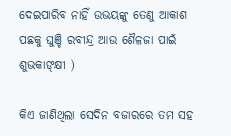ଦେଇପାରିବ ନାହିଁ ଉଭୟଙ୍କୁ ତେଣୁ ଆକାଶ ପଛକୁ ଘୁଞ୍ଚି ରବୀନ୍ଦ୍ର ଆଉ ଶୈଳଜା ପାଇଁ ଶୁଭକାଙ୍କ୍ଷୀ )

କିଏ ଜାଣିଥିଲା ସେଦିନ ବଜାରରେ ତମ ସହ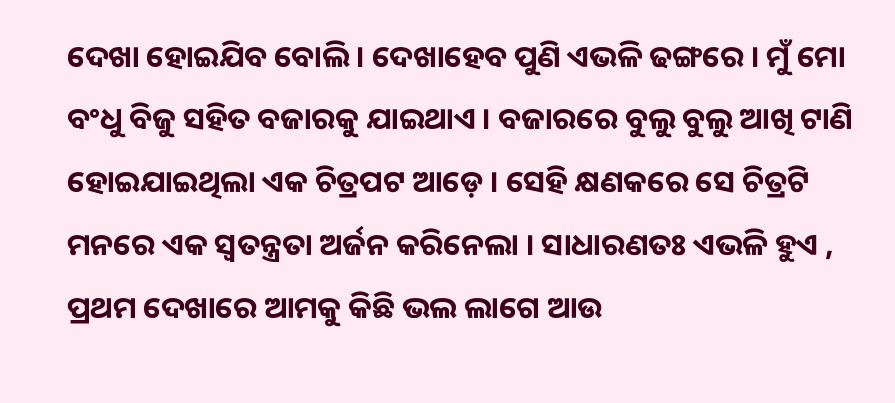ଦେଖା ହୋଇଯିବ ବୋଲି । ଦେଖାହେବ ପୁଣି ଏଭଳି ଢଙ୍ଗରେ । ମୁଁ ମୋ ବଂଧୁ ବିଜୁ ସହିତ ବଜାରକୁ ଯାଇଥାଏ । ବଜାରରେ ବୁଲୁ ବୁଲୁ ଆଖି ଟାଣି ହୋଇଯାଇଥିଲା ଏକ ଚିତ୍ରପଟ ଆଡ଼େ । ସେହି କ୍ଷଣକରେ ସେ ଚିତ୍ରଟି ମନରେ ଏକ ସ୍ବତନ୍ତ୍ରତା ଅର୍ଜନ କରିନେଲା । ସାଧାରଣତଃ ଏଭଳି ହୁଏ , ପ୍ରଥମ ଦେଖାରେ ଆମକୁ କିଛି ଭଲ ଲାଗେ ଆଉ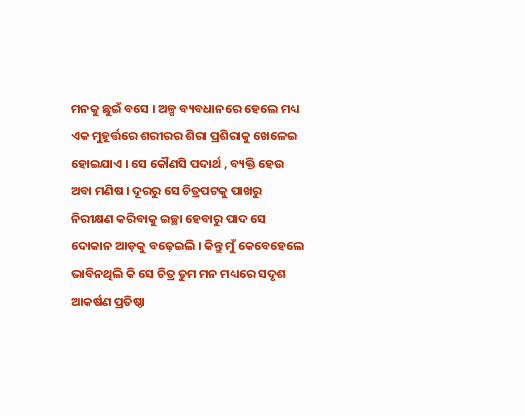ମନକୁ ଛୁଇଁ ବସେ । ଅଳ୍ପ ବ୍ୟବଧାନରେ ହେଲେ ମଧ୍ୟ ଏକ ମୁହୂର୍ତ୍ତରେ ଶରୀରର ଶିରା ପ୍ରଶିରାକୁ ଖେଳେଇ ହୋଇଯାଏ । ସେ କୌଣସି ପଦାର୍ଥ , ବ୍ୟକ୍ତି ହେଉ ଅବା ମଣିଷ । ଦୂରରୁ ସେ ଚିତ୍ରପଟକୁ ପାଖରୁ ନିରୀକ୍ଷଣ କରିବାକୁ ଇଚ୍ଛା ହେବାରୁ ପାଦ ସେ ଦୋକାନ ଆଡ଼କୁ ବଢ଼େଇଲି । କିନ୍ତୁ ମୁଁ କେବେହେଲେ ଭାବିନଥିଲି କି ସେ ଚିତ୍ର ତୁମ ମନ ମଧ୍ୟରେ ସଦୃଶ ଆକର୍ଷଣ ପ୍ରତିଷ୍ଠା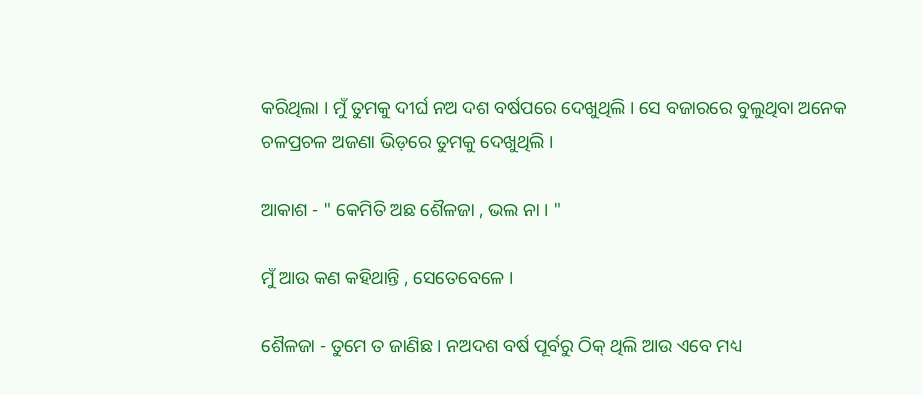କରିଥିଲା । ମୁଁ ତୁମକୁ ଦୀର୍ଘ ନଅ ଦଶ ବର୍ଷପରେ ଦେଖୁଥିଲି । ସେ ବଜାରରେ ବୁଲୁଥିବା ଅନେକ ଚଳପ୍ରଚଳ ଅଜଣା ଭିଡ଼ରେ ତୁମକୁ ଦେଖୁଥିଲି ।

ଆକାଶ - " କେମିତି ଅଛ ଶୈଳଜା , ଭଲ ନା । "

ମୁଁ ଆଉ କଣ କହିଥାନ୍ତି , ସେତେବେଳେ ।

ଶୈଳଜା - ତୁମେ ତ ଜାଣିଛ । ନଅଦଶ ବର୍ଷ ପୂର୍ବରୁ ଠିକ୍ ଥିଲି ଆଉ ଏବେ ମଧ୍ୟ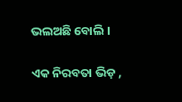ଭଲଅଛି ବୋଲି ।

ଏକ ନିରବତା ଭିଡ଼ ,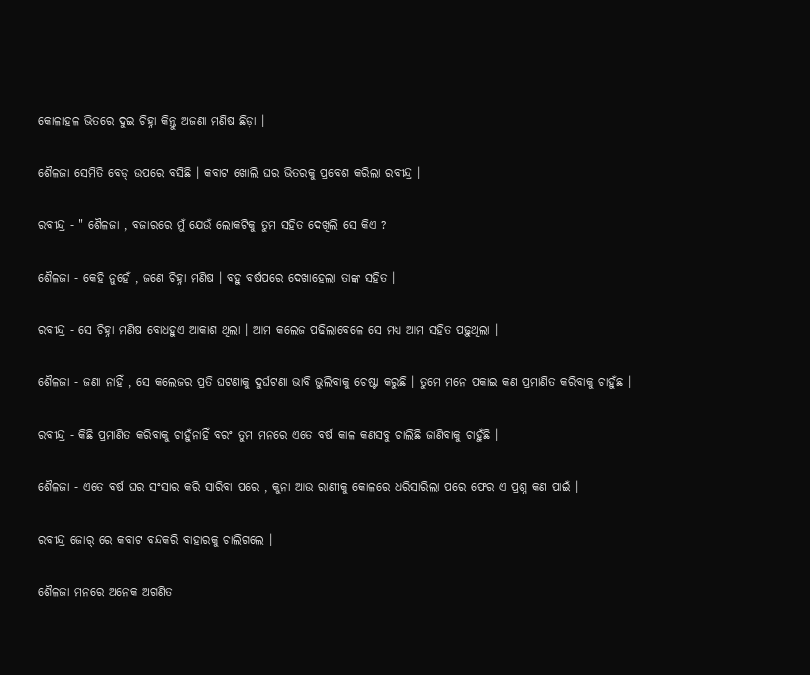କୋଳାହଳ ଭିତରେ ଦୁଇ ଚିହ୍ନା କିନ୍ତୁ ଅଜଣା ମଣିଷ ଛିଡ଼ା ।

ଶୈଳଜା ସେମିତି ବେଡ୍ ଉପରେ ବସିଛି । କବାଟ ଖୋଲି ଘର ଭିତରକୁ ପ୍ରବେଶ କରିଲା ରବୀନ୍ଦ୍ର ।

ରବୀନ୍ଦ୍ର - " ଶୈଳଜା , ବଜାରରେ ମୁଁ ଯେଉଁ ଲୋକଟିକୁ ତୁମ ସହିତ ଦେଖିଲି ସେ କିଏ ?

ଶୈଳଜା - କେହି ନୁହେଁ , ଜଣେ ଚିହ୍ନା ମଣିଷ । ବହୁ ବର୍ଷପରେ ଦେଖାହେଲା ତାଙ୍କ ସହିତ ।

ରବୀନ୍ଦ୍ର - ସେ ଚିହ୍ନା ମଣିଷ ବୋଧହୁଏ ଆକାଶ ଥିଲା । ଆମ କଲେଜ ପଢିଲାବେଳେ ସେ ମଧ୍ୟ ଆମ ସହିତ ପଢ଼ୁଥିଲା ।

ଶୈଳଜା - ଜଣା ନାହିଁ , ସେ କଲେଜର ପ୍ରତି ଘଟଣାକୁ ଦୁର୍ଘଟଣା ଭାବି ଭୁଲିବାକୁ ଚେଷ୍ଟା କରୁଛି । ତୁମେ ମନେ ପକାଇ କଣ ପ୍ରମାଣିତ କରିବାକୁ ଚାହୁଁଛ ।

ରବୀନ୍ଦ୍ର - କିଛି ପ୍ରମାଣିତ କରିବାକୁ ଚାହୁଁନାହିଁ ବରଂ ତୁମ ମନରେ ଏତେ ବର୍ଷ କାଳ କଣସବୁ ଚାଲିଛି ଜାଣିବାକୁ ଚାହୁଁଛି ।

ଶୈଳଜା - ଏତେ ବର୍ଷ ଘର ସଂସାର କରି ସାରିବା ପରେ , କୁନା ଆଉ ରାଣୀକୁ କୋଳରେ ଧରିସାରିଲା ପରେ ଫେର ଏ ପ୍ରଶ୍ନ କଣ ପାଇଁ ।

ରବୀନ୍ଦ୍ର ଜୋର୍ ରେ କବାଟ ବନ୍ଦକରି ବାହାରକୁ ଚାଲିଗଲେ ।

ଶୈଳଜା ମନରେ ଅନେକ ଅଗଣିତ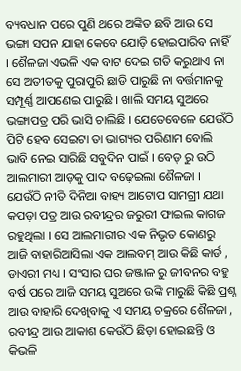ବ୍ୟବଧାନ ପରେ ପୁଣି ଥରେ ଅଙ୍କିତ ଛବି ଆଉ ସେ ଭଙ୍ଗା ସପନ ଯାହା କେବେ ଯୋଡ଼ି ହୋଇପାରିବ ନାହିଁ । ଶୈଳଜା ଏଭଳି ଏକ ବାଟ ଦେଇ ଗତି କରୁଥାଏ ନା ସେ ଅତୀତକୁ ପୁରାପୁରି ଛାଡି ପାରୁଛି ନା ବର୍ତ୍ତମାନକୁ ସମ୍ପୂର୍ଣ୍ଣ ଆପଣେଇ ପାରୁଛି । ଖାଲି ସମୟ ସୁଅରେ ଭଙ୍ଗାପତ୍ର ପରି ଭାସି ଚାଲିଛି । ଯେତେବେଳେ ଯେଉଁଠି ପିଟି ହେବ ସେଇଟା ତା ଭାଗ୍ୟର ପରିଣାମ ବୋଲି ଭାବି ନେଇ ସାରିଛି ସବୁଦିନ ପାଇଁ । ବେଡ୍ ରୁ ଉଠି ଆଲମାରୀ ଆଡ଼କୁ ପାଦ ବଢ଼େଇଲା ଶୈଳଜା । ଯେଉଁଠି ନୀତି ଦିନିଆ ବାହ୍ୟ ଆଟୋପ ସାମଗ୍ରୀ ଯଥା କପଡ଼ା ପତ୍ର ଆଉ ରବୀନ୍ଦ୍ରର ଜରୁରୀ ଫାଇଲ କାଗଜ ରହୁଥିଲା । ସେ ଆଲମାରୀର ଏକ ନିଭୃତ କୋଣରୁ ଆଜି ବାହାରିଆସିଲା ଏକ ଆଲବମ୍ ଆଉ କିଛି କାର୍ଡ , ଡାଏରୀ ମଧ୍ୟ । ସଂସାର ଘର ଜଞ୍ଜାଳ ରୁ ଜୀବନର ବହୁ ବର୍ଷ ପରେ ଆଜି ସମୟ ସୁଅରେ ଉଙ୍କି ମାରୁଛି କିଛି ପ୍ରଶ୍ନ ଆଉ ବାହାରି ଦେଖିବାକୁ ଏ ସମୟ ଚକ୍ରରେ ଶୈଳଜା , ରବୀନ୍ଦ୍ର ଆଉ ଆକାଶ କେଉଁଠି ଛିଡ଼ା ହୋଇଛନ୍ତି ଓ କିଭଳି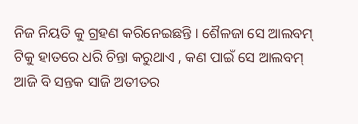ନିଜ ନିୟତି କୁ ଗ୍ରହଣ କରିନେଇଛନ୍ତି । ଶୈଳଜା ସେ ଆଲବମ୍ ଟିକୁ ହାତରେ ଧରି ଚିନ୍ତା କରୁଥାଏ , କଣ ପାଇଁ ସେ ଆଲବମ୍ ଆଜି ବି ସନ୍ତକ ସାଜି ଅତୀତର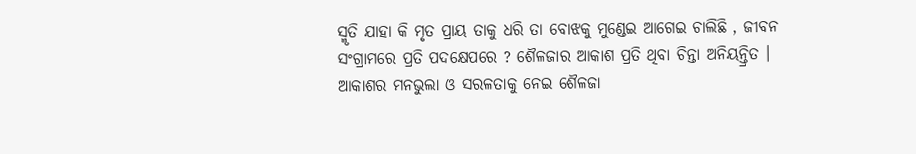ସ୍ମୃତି ଯାହା କି ମୃତ ପ୍ରାୟ ତାକୁ ଧରି ତା ବୋଝକୁ ମୁଣ୍ଡେଇ ଆଗେଇ ଚାଲିଛି , ଜୀବନ ସଂଗ୍ରାମରେ ପ୍ରତି ପଦକ୍ଷେପରେ ? ଶୈଳଜାର ଆକାଶ ପ୍ରତି ଥିବା ଚିନ୍ତା ଅନିୟନ୍ତ୍ରିତ । ଆକାଶର ମନଭୁଲା ଓ ସରଳତାକୁ ନେଇ ଶୈଳଜା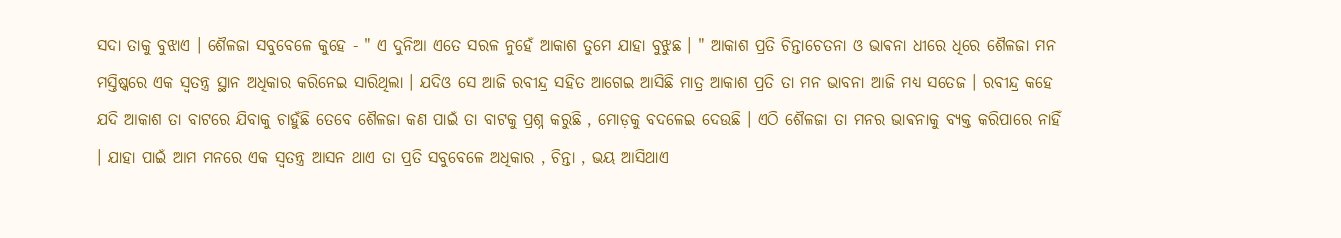ସଦା ତାକୁ ବୁଝାଏ । ଶୈଳଜା ସବୁବେଳେ କୁହେ - " ଏ ଦୁନିଆ ଏତେ ସରଳ ନୁହେଁ ଆକାଶ ତୁମେ ଯାହା ବୁଝୁଛ । " ଆକାଶ ପ୍ରତି ଚିନ୍ତାଚେତନା ଓ ଭାଵନା ଧୀରେ ଧିରେ ଶୈଳଜା ମନ ମସ୍ତିଷ୍କରେ ଏକ ସ୍ବତନ୍ତ୍ର ସ୍ଥାନ ଅଧିକାର କରିନେଇ ସାରିଥିଲା । ଯଦିଓ ସେ ଆଜି ରବୀନ୍ଦ୍ର ସହିତ ଆଗେଇ ଆସିଛି ମାତ୍ର ଆକାଶ ପ୍ରତି ତା ମନ ଭାବନା ଆଜି ମଧ୍ୟ ସତେଜ । ରବୀନ୍ଦ୍ର କହେ ଯଦି ଆକାଶ ତା ବାଟରେ ଯିବାକୁ ଚାହୁଁଛି ତେବେ ଶୈଳଜା କଣ ପାଇଁ ତା ବାଟକୁ ପ୍ରଶ୍ନ କରୁଛି , ମୋଡ଼କୁ ବଦଳେଇ ଦେଉଛି । ଏଠି ଶୈଳଜା ତା ମନର ଭାଵନାକୁ ବ୍ୟକ୍ତ କରିପାରେ ନାହିଁ । ଯାହା ପାଇଁ ଆମ ମନରେ ଏକ ସ୍ବତନ୍ତ୍ର ଆସନ ଥାଏ ତା ପ୍ରତି ସବୁବେଳେ ଅଧିକାର , ଚିନ୍ତା , ଭୟ ଆସିଥାଏ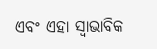ଏବଂ ଏହା ସ୍ୱାଭାବିକ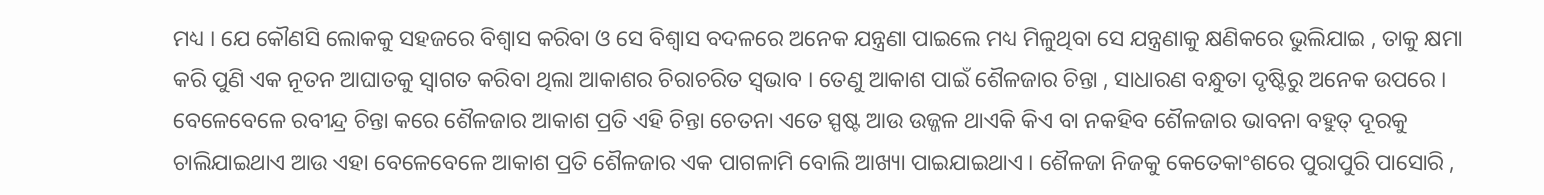ମଧ୍ୟ । ଯେ କୌଣସି ଲୋକକୁ ସହଜରେ ବିଶ୍ୱାସ କରିବା ଓ ସେ ବିଶ୍ୱାସ ବଦଳରେ ଅନେକ ଯନ୍ତ୍ରଣା ପାଇଲେ ମଧ୍ୟ ମିଳୁଥିବା ସେ ଯନ୍ତ୍ରଣାକୁ କ୍ଷଣିକରେ ଭୁଲିଯାଇ , ତାକୁ କ୍ଷମା କରି ପୁଣି ଏକ ନୂତନ ଆଘାତକୁ ସ୍ଵାଗତ କରିବା ଥିଲା ଆକାଶର ଚିରାଚରିତ ସ୍ଵଭାବ । ତେଣୁ ଆକାଶ ପାଇଁ ଶୈଳଜାର ଚିନ୍ତା , ସାଧାରଣ ବନ୍ଧୁତା ଦୃଷ୍ଟିରୁ ଅନେକ ଉପରେ । ବେଳେବେଳେ ରବୀନ୍ଦ୍ର ଚିନ୍ତା କରେ ଶୈଳଜାର ଆକାଶ ପ୍ରତି ଏହି ଚିନ୍ତା ଚେତନା ଏତେ ସ୍ପଷ୍ଟ ଆଉ ଉଜ୍ଜଳ ଥାଏକି କିଏ ବା ନକହିବ ଶୈଳଜାର ଭାବନା ବହୁତ୍ ଦୂରକୁ ଚାଲିଯାଇଥାଏ ଆଉ ଏହା ବେଳେବେଳେ ଆକାଶ ପ୍ରତି ଶୈଳଜାର ଏକ ପାଗଳାମି ବୋଲି ଆଖ୍ୟା ପାଇଯାଇଥାଏ । ଶୈଳଜା ନିଜକୁ କେତେକାଂଶରେ ପୁରାପୁରି ପାସୋରି ,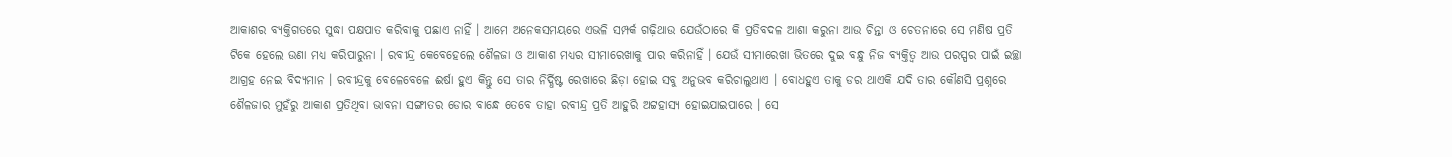ଆକାଶର ବ୍ୟକ୍ତିଗତରେ ସୁଦ୍ଧା ପକ୍ଷପାତ କରିବାକୁ ପଛାଏ ନାହିଁ । ଆମେ ଅନେକସମୟରେ ଏଭଳି ସମ୍ପର୍କ ଗଢ଼ିଥାଉ ଯେଉଁଠାରେ କି ପ୍ରତିବଦଳ ଆଶା କରୁନା ଆଉ ଚିନ୍ତା ଓ ଚେତନାରେ ସେ ମଣିଷ ପ୍ରତି ଟିକେ ହେଲେ ଉଣା ମଧ୍ୟ କରିପାରୁନା । ରବୀନ୍ଦ୍ର କେବେହେଲେ ଶୈଳଜା ଓ ଆକାଶ ମଧ୍ୟର ସୀମାରେଖାକୁ ପାର କରିନାହିଁ । ଯେଉଁ ସୀମାରେଖା ଭିତରେ ଦୁଇ ବନ୍ଧୁ ନିଜ ବ୍ୟକ୍ତିତ୍ଵ ଆଉ ପରସ୍ପର ପାଇଁ ଇଚ୍ଛା ଆଗ୍ରହ ନେଇ ବିଦ୍ୟମାନ । ରବୀନ୍ଦ୍ରକୁ ବେଳେବେଳେ ଈର୍ଷା ହୁଏ କିନ୍ତୁ ସେ ତାର ନିର୍ଦ୍ଧିଷ୍ଟ ରେଖାରେ ଛିଡ଼ା ହୋଇ ସବୁ ଅନୁଭବ କରିଚାଲୁଥାଏ । ବୋଧହୁଏ ତାକୁ ଡର ଥାଏକି ଯଦି ତାର କୌଣସି ପ୍ରଶ୍ନରେ ଶୈଳଜାର ମୁହଁରୁ ଆକାଶ ପ୍ରତିଥିବା ଭାବନା ସଙ୍ଗୀତର ଡୋର ବାନ୍ଧେ ତେବେ ତାହା ରବୀନ୍ଦ୍ର ପ୍ରତି ଆହୁରି ଅଟ୍ଟହାସ୍ୟ ହୋଇଯାଇପାରେ । ସେ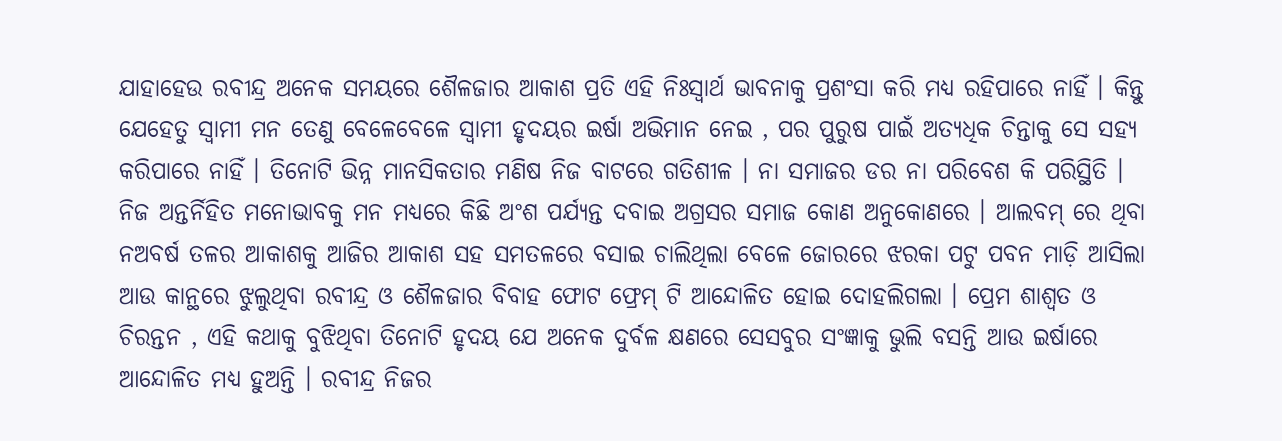ଯାହାହେଉ ରବୀନ୍ଦ୍ର ଅନେକ ସମୟରେ ଶୈଳଜାର ଆକାଶ ପ୍ରତି ଏହି ନିଃସ୍ଵାର୍ଥ ଭାବନାକୁ ପ୍ରଶଂସା କରି ମଧ୍ୟ ରହିପାରେ ନାହିଁ । କିନ୍ତୁ ଯେହେତୁ ସ୍ବାମୀ ମନ ତେଣୁ ବେଳେବେଳେ ସ୍ବାମୀ ହୃଦୟର ଇର୍ଷା ଅଭିମାନ ନେଇ , ପର ପୁରୁଷ ପାଇଁ ଅତ୍ୟଧିକ ଚିନ୍ତାକୁ ସେ ସହ୍ୟ କରିପାରେ ନାହିଁ । ତିନୋଟି ଭିନ୍ନ ମାନସିକତାର ମଣିଷ ନିଜ ବାଟରେ ଗତିଶୀଳ । ନା ସମାଜର ଡର ନା ପରିବେଶ କି ପରିସ୍ଥିତି । ନିଜ ଅନ୍ତର୍ନିହିତ ମନୋଭାବକୁ ମନ ମଧ୍ୟରେ କିଛି ଅଂଶ ପର୍ଯ୍ୟନ୍ତ ଦବାଇ ଅଗ୍ରସର ସମାଜ କୋଣ ଅନୁକୋଣରେ । ଆଲବମ୍ ରେ ଥିବା ନଅବର୍ଷ ତଳର ଆକାଶକୁ ଆଜିର ଆକାଶ ସହ ସମତଳରେ ବସାଇ ଚାଲିଥିଲା ବେଳେ ଜୋରରେ ଝରକା ପଟୁ ପବନ ମାଡ଼ି ଆସିଲା ଆଉ କାନ୍ଥରେ ଝୁଲୁଥିବା ରବୀନ୍ଦ୍ର ଓ ଶୈଳଜାର ବିବାହ ଫୋଟ ଫ୍ରେମ୍ ଟି ଆନ୍ଦୋଳିତ ହୋଇ ଦୋହଲିଗଲା । ପ୍ରେମ ଶାଶ୍ୱତ ଓ ଚିରନ୍ତନ , ଏହି କଥାକୁ ବୁଝିଥିବା ତିନୋଟି ହୃଦୟ ଯେ ଅନେକ ଦୁର୍ବଳ କ୍ଷଣରେ ସେସବୁର ସଂଜ୍ଞାକୁ ଭୁଲି ବସନ୍ତି ଆଉ ଇର୍ଷାରେ ଆନ୍ଦୋଳିତ ମଧ୍ୟ ହୁଅନ୍ତି । ରବୀନ୍ଦ୍ର ନିଜର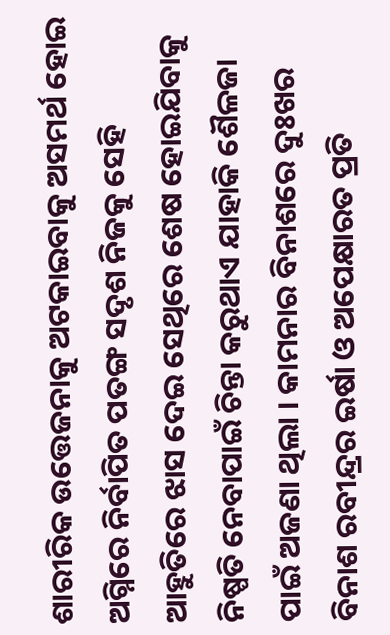ଶାରୀରିକ ଉତ୍ତେଜନାକୁ ଅଟକାଇବାକୁ ଅସମର୍ଥ ହୋଇ ଅଗ୍ନିରେ ନିର୍ବାପିତ ପତଙ୍ଗ ସଦୃଶ ନିଜକୁ ସେହି ଆହୁତିରେ ଝାସ ଦେଇ ସେଥିରେ ଶେଷ ହୋଇଯିବାକୁ ନିଷ୍ପତି ନେବାପାଇଁ ଚିନ୍ତା କରୁଥାଏ ଯାହାକି ଶୈଳଜା ପାଇଁ ଅଜଣା ଥିଲା । କାମନାର ବିନାଶରେ ଦୁଃଖର ବିନାଶ ରବୀନ୍ଦ୍ରର ଇର୍ଷା ଓ ଅପେକ୍ଷାରତ ପ୍ରତି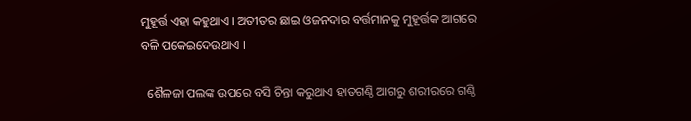ମୁହୂର୍ତ୍ତ ଏହା କହୁଥାଏ । ଅତୀତର ଛାଇ ଓଜନଦାର ବର୍ତ୍ତମାନକୁ ମୁହୂର୍ତ୍ତକ ଆଗରେ ବଳି ପକେଇଦେଉଥାଏ ।

  ଶୈଳଜା ପଲଙ୍କ ଉପରେ ବସି ଚିନ୍ତା କରୁଥାଏ ହାତଗଣ୍ଠି ଆଗରୁ ଶରୀରରେ ଗଣ୍ଠି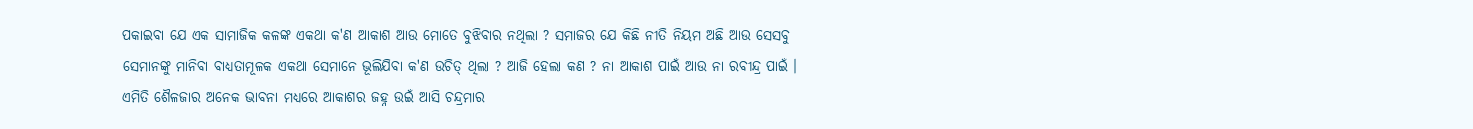ପକାଇବା ଯେ ଏକ ସାମାଜିକ କଳଙ୍କ ଏକଥା କ'ଣ ଆକାଶ ଆଉ ମୋତେ ବୁଝିବାର ନଥିଲା ? ସମାଜର ଯେ କିଛି ନୀତି ନିୟମ ଅଛି ଆଉ ସେସବୁ ସେମାନଙ୍କୁ ମାନିବା ବାଧ୍ୟତାମୂଳକ ଏକଥା ସେମାନେ ଭୂଲିଯିବା କ'ଣ ଉଚିତ୍ ଥିଲା ? ଆଜି ହେଲା କଣ ? ନା ଆକାଶ ପାଇଁ ଆଉ ନା ରବୀନ୍ଦ୍ର ପାଇଁ । ଏମିତି ଶୈଳଜାର ଅନେକ ଭାବନା ମଧ୍ୟରେ ଆକାଶର ଜହ୍ନ ଉଇଁ ଆସି ଚନ୍ଦ୍ରମାର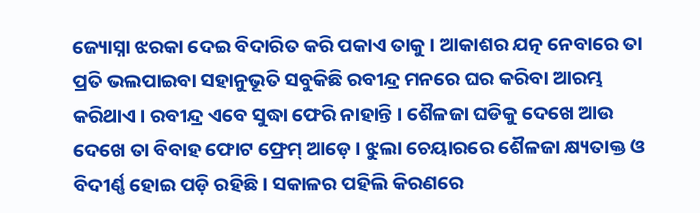ଜ୍ୟୋସ୍ନା ଝରକା ଦେଇ ବିଦାରିତ କରି ପକାଏ ତାକୁ । ଆକାଶର ଯତ୍ନ ନେବାରେ ତା ପ୍ରତି ଭଲପାଇବା ସହାନୁଭୂତି ସବୁକିଛି ରବୀନ୍ଦ୍ର ମନରେ ଘର କରିବା ଆରମ୍ଭ କରିଥାଏ । ରବୀନ୍ଦ୍ର ଏବେ ସୁଦ୍ଧା ଫେରି ନାହାନ୍ତି । ଶୈଳଜା ଘଡିକୁ ଦେଖେ ଆଉ ଦେଖେ ତା ବିବାହ ଫୋଟ ଫ୍ରେମ୍ ଆଡ଼େ । ଝୁଲା ଚେୟାରରେ ଶୈଳଜା କ୍ଷ୍ୟତାକ୍ତ ଓ ବିଦୀର୍ଣ୍ଣ ହୋଇ ପଡ଼ି ରହିଛି । ସକାଳର ପହିଲି କିରଣରେ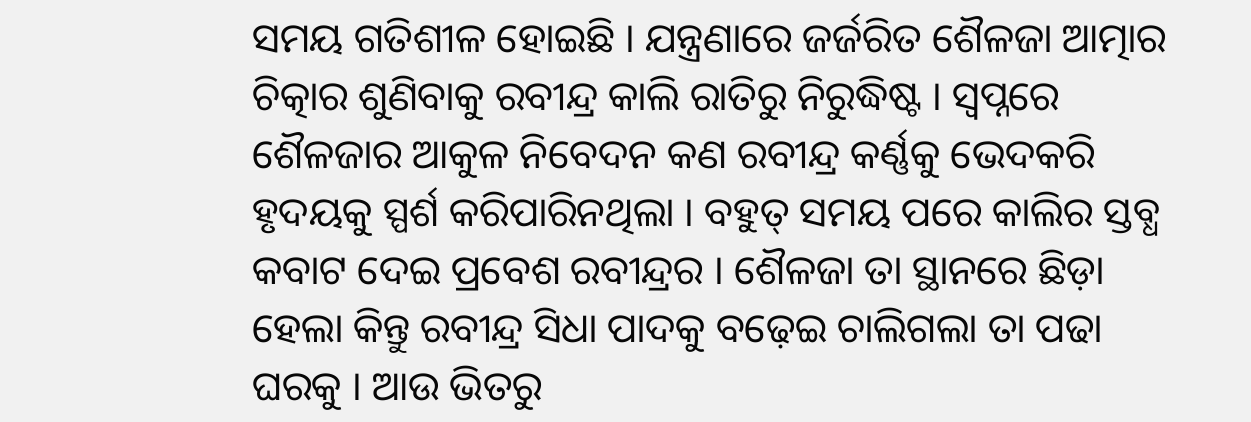ସମୟ ଗତିଶୀଳ ହୋଇଛି । ଯନ୍ତ୍ରଣାରେ ଜର୍ଜରିତ ଶୈଳଜା ଆତ୍ମାର ଚିତ୍କାର ଶୁଣିବାକୁ ରବୀନ୍ଦ୍ର କାଲି ରାତିରୁ ନିରୁଦ୍ଧିଷ୍ଟ । ସ୍ଵପ୍ନରେ ଶୈଳଜାର ଆକୁଳ ନିବେଦନ କଣ ରବୀନ୍ଦ୍ର କର୍ଣ୍ଣକୁ ଭେଦକରି ହୃଦୟକୁ ସ୍ପର୍ଶ କରିପାରିନଥିଲା । ବହୁତ୍ ସମୟ ପରେ କାଲିର ସ୍ତବ୍ଧ କବାଟ ଦେଇ ପ୍ରବେଶ ରବୀନ୍ଦ୍ରର । ଶୈଳଜା ତା ସ୍ଥାନରେ ଛିଡ଼ା ହେଲା କିନ୍ତୁ ରବୀନ୍ଦ୍ର ସିଧା ପାଦକୁ ବଢ଼େଇ ଚାଲିଗଲା ତା ପଢା ଘରକୁ । ଆଉ ଭିତରୁ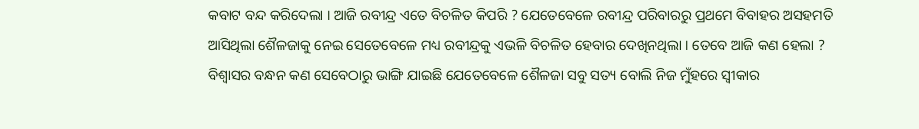କବାଟ ବନ୍ଦ କରିଦେଲା । ଆଜି ରବୀନ୍ଦ୍ର ଏତେ ବିଚଳିତ କିପରି ? ଯେତେବେଳେ ରବୀନ୍ଦ୍ର ପରିବାରରୁ ପ୍ରଥମେ ବିବାହର ଅସହମତି ଆସିଥିଲା ଶୈଳଜାକୁ ନେଇ ସେତେବେଳେ ମଧ୍ୟ ରବୀନ୍ଦ୍ରକୁ ଏଭଳି ବିଚଳିତ ହେବାର ଦେଖିନଥିଲା । ତେବେ ଆଜି କଣ ହେଲା ? ବିଶ୍ୱାସର ବନ୍ଧନ କଣ ସେବେଠାରୁ ଭାଙ୍ଗି ଯାଇଛି ଯେତେବେଳେ ଶୈଳଜା ସବୁ ସତ୍ୟ ବୋଲି ନିଜ ମୁଁହରେ ସ୍ୱୀକାର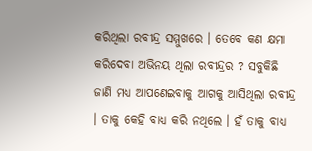କରିଥିଲା ରବୀନ୍ଦ୍ର ସମ୍ମୁଖରେ । ତେବେ କଣ କ୍ଷମା କରିଦେବା ଅଭିନୟ ଥିଲା ରବୀନ୍ଦ୍ରର ? ସବୁକିଛି ଜାଣି ମଧ୍ୟ ଆପଣେଇବାକୁ ଆଗକୁ ଆସିଥିଲା ରବୀନ୍ଦ୍ର । ତାକୁ କେହି ବାଧ୍ୟ କରି ନଥିଲେ । ହଁ ତାକୁ ବାଧ୍ୟ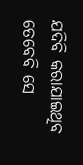ଯଦିବି କରାଯାଇଥିବ ତେବେବି ସେ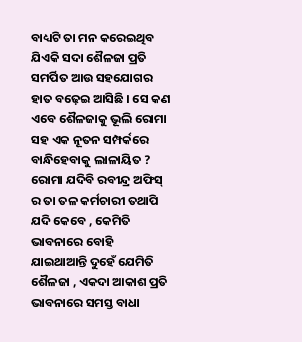ବାଧ୍ୟଟି ତା ମନ କରେଇଥିବ ଯିଏକି ସଦା ଶୈଳଜା ପ୍ରତି ସମର୍ପିତ ଆଉ ସହଯୋଗର ହାତ ବଢ଼େଇ ଆସିଛି । ସେ କଣ ଏବେ ଶୈଳଜାକୁ ଭୂଲି ରୋମା ସହ ଏକ ନୂତନ ସମ୍ପର୍କରେ ବାନ୍ଧିହେବାକୁ ଲାଳାୟିତ ? ରୋମା ଯଦିବି ରବୀନ୍ଦ୍ର ଅଫିସ୍ ର ତା ତଳ କର୍ମଚାରୀ ତଥାପି ଯଦି କେବେ , କେମିତି ଭାବନାରେ ବୋହି ଯାଇଥାଆନ୍ତି ଦୁହେଁ ଯେମିତି ଶୈଳଜା , ଏକଦା ଆକାଶ ପ୍ରତି ଭାବନାରେ ସମସ୍ତ ବାଧା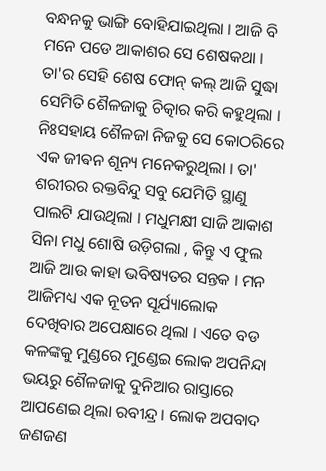ବନ୍ଧନକୁ ଭାଙ୍ଗି ବୋହିଯାଇଥିଲା । ଆଜି ବି ମନେ ପଡେ ଆକାଶର ସେ ଶେଷକଥା । ତା'ର ସେହି ଶେଷ ଫୋନ୍ କଲ୍ ଆଜି ସୁଦ୍ଧା ସେମିତି ଶୈଳଜାକୁ ଚିତ୍କାର କରି କହୁଥିଲା । ନିଃସହାୟ ଶୈଳଜା ନିଜକୁ ସେ କୋଠରିରେ ଏକ ଜୀଵନ ଶୂନ୍ୟ ମନେକରୁଥିଲା । ତା' ଶରୀରର ରକ୍ତବିନ୍ଦୁ ସବୁ ଯେମିତି ସ୍ଥାଣୁ ପାଲଟି ଯାଉଥିଲା । ମଧୁମକ୍ଷୀ ସାଜି ଆକାଶ ସିନା ମଧୁ ଶୋଷି ଉଡ଼ିଗଲା , କିନ୍ତୁ ଏ ଫୁଲ ଆଜି ଆଉ କାହା ଭବିଷ୍ୟତର ସନ୍ତକ । ମନ ଆଜିମଧ୍ୟ ଏକ ନୂତନ ସୂର୍ଯ୍ୟାଲୋକ ଦେଖିବାର ଅପେକ୍ଷାରେ ଥିଲା । ଏତେ ବଡ କଳଙ୍କକୁ ମୁଣ୍ଡରେ ମୁଣ୍ଡେଇ ଲୋକ ଅପନିନ୍ଦା ଭୟରୁ ଶୈଳଜାକୁ ଦୁନିଆର ରାସ୍ତାରେ ଆପଣେଇ ଥିଲା ରବୀନ୍ଦ୍ର । ଲୋକ ଅପବାଦ ଜଣଜଣ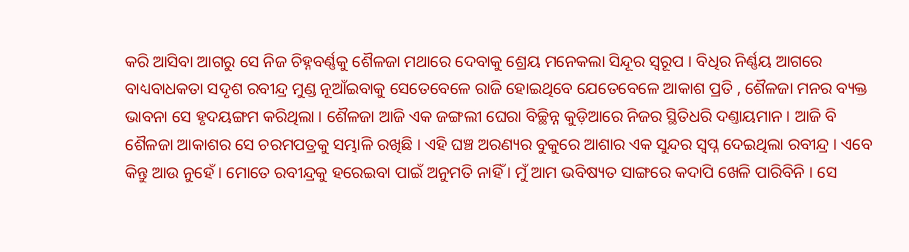କରି ଆସିବା ଆଗରୁ ସେ ନିଜ ଚିହ୍ନବର୍ଣ୍ଣକୁ ଶୈଳଜା ମଥାରେ ଦେବାକୁ ଶ୍ରେୟ ମନେକଲା ସିନ୍ଦୂର ସ୍ବରୂପ । ବିଧିର ନିର୍ଣ୍ଣୟ ଆଗରେ ବାଧ୍ୟବାଧକତା ସଦୃଶ ରବୀନ୍ଦ୍ର ମୁଣ୍ଡ ନୂଆଁଇବାକୁ ସେତେବେଳେ ରାଜି ହୋଇଥିବେ ଯେତେବେଳେ ଆକାଶ ପ୍ରତି , ଶୈଳଜା ମନର ବ୍ୟକ୍ତ ଭାବନା ସେ ହୃଦୟଙ୍ଗମ କରିଥିଲା । ଶୈଳଜା ଆଜି ଏକ ଜଙ୍ଗଲୀ ଘେରା ବିଚ୍ଛିନ୍ନ କୁଡ଼ିଆରେ ନିଜର ସ୍ଥିତିଧରି ଦଣ୍ତାୟମାନ । ଆଜି ବି ଶୈଳଜା ଆକାଶର ସେ ଚରମପତ୍ରକୁ ସମ୍ଭାଳି ରଖିଛି । ଏହି ଘଞ୍ଚ ଅରଣ୍ୟର ବୁକୁରେ ଆଶାର ଏକ ସୁନ୍ଦର ସ୍ୱପ୍ନ ଦେଇଥିଲା ରବୀନ୍ଦ୍ର । ଏବେ କିନ୍ତୁ ଆଉ ନୁହେଁ । ମୋତେ ରବୀନ୍ଦ୍ରକୁ ହରେଇବା ପାଇଁ ଅନୁମତି ନାହିଁ । ମୁଁ ଆମ ଭବିଷ୍ୟତ ସାଙ୍ଗରେ କଦାପି ଖେଳି ପାରିବିନି । ସେ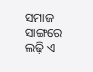ସମାଜ ସାଙ୍ଗରେ ଲଢ଼ି ଏ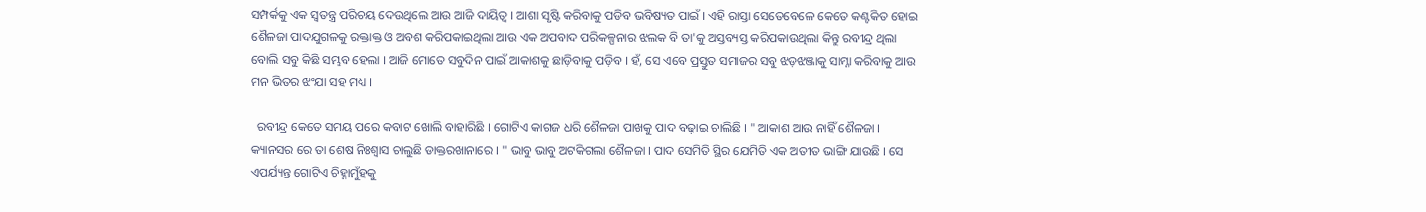ସମ୍ପର୍କକୁ ଏକ ସ୍ୱତନ୍ତ୍ର ପରିଚୟ ଦେଉଥିଲେ ଆଉ ଆଜି ଦାୟିତ୍ଵ । ଆଶା ସୃଷ୍ଟି କରିବାକୁ ପଡିବ ଭବିଷ୍ୟତ ପାଇଁ । ଏହି ରାସ୍ତା ସେତେବେଳେ କେତେ କଣ୍ଟକିତ ହୋଇ ଶୈଳଜା ପାଦଯୁଗଳକୁ ରକ୍ତାକ୍ତ ଓ ଅବଶ କରିପକାଇଥିଲା ଆଉ ଏକ ଅପବାଦ ପରିକଳ୍ପନାର ଝଲକ ବି ତା'କୁ ଅସ୍ତବ୍ୟସ୍ତ କରିପକାଉଥିଲା କିନ୍ତୁ ରବୀନ୍ଦ୍ର ଥିଲା ବୋଲି ସବୁ କିଛି ସମ୍ଭବ ହେଲା । ଆଜି ମୋତେ ସବୁଦିନ ପାଇଁ ଆକାଶକୁ ଛାଡ଼ିବାକୁ ପଡ଼ିବ । ହଁ, ସେ ଏବେ ପ୍ରସ୍ତୁତ ସମାଜର ସବୁ ଝଡ଼ଝଞ୍ଜାକୁ ସାମ୍ନା କରିବାକୁ ଆଉ ମନ ଭିତର ଝଂଯା ସହ ମଧ୍ୟ ।

  ରବୀନ୍ଦ୍ର କେତେ ସମୟ ପରେ କବାଟ ଖୋଲି ବାହାରିଛି । ଗୋଟିଏ କାଗଜ ଧରି ଶୈଳଜା ପାଖକୁ ପାଦ ବଢ଼ାଇ ଚାଲିଛି । " ଆକାଶ ଆଉ ନାହିଁ ଶୈଳଜା । କ୍ୟାନସର ରେ ତା ଶେଷ ନିଃଶ୍ବାସ ଚାଲୁଛି ଡାକ୍ତରଖାନାରେ । " ଭାବୁ ଭାବୁ ଅଟକିଗଲା ଶୈଳଜା । ପାଦ ସେମିତି ସ୍ଥିର ଯେମିତି ଏକ ଅତୀତ ଭାଙ୍ଗି ଯାଉଛି । ସେ ଏପର୍ଯ୍ୟନ୍ତ ଗୋଟିଏ ଚିହ୍ନାମୁଁହକୁ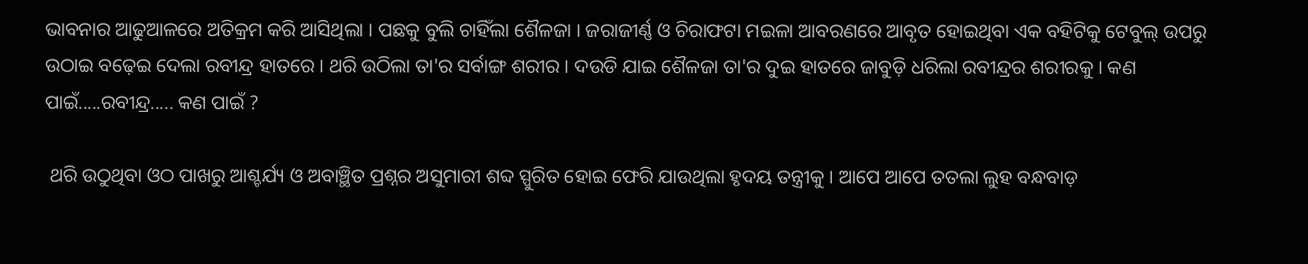ଭାବନାର ଆଢୁଆଳରେ ଅତିକ୍ରମ କରି ଆସିଥିଲା । ପଛକୁ ବୁଲି ଚାହିଁଲା ଶୈଳଜା । ଜରାଜୀର୍ଣ୍ଣ ଓ ଚିରାଫଟା ମଇଳା ଆବରଣରେ ଆବୃତ ହୋଇଥିବା ଏକ ବହିଟିକୁ ଟେବୁଲ୍ ଉପରୁ ଉଠାଇ ବଢ଼େଇ ଦେଲା ରବୀନ୍ଦ୍ର ହାତରେ । ଥରି ଉଠିଲା ତା'ର ସର୍ବାଙ୍ଗ ଶରୀର । ଦଉଡି ଯାଇ ଶୈଳଜା ତା'ର ଦୁଇ ହାତରେ ଜାବୁଡ଼ି ଧରିଲା ରବୀନ୍ଦ୍ରର ଶରୀରକୁ । କଣ ପାଇଁ.....ରବୀନ୍ଦ୍ର..... କଣ ପାଇଁ ?

 ଥରି ଉଠୁଥିବା ଓଠ ପାଖରୁ ଆଶ୍ଚର୍ଯ୍ୟ ଓ ଅବାଞ୍ଛିତ ପ୍ରଶ୍ନର ଅସୁମାରୀ ଶବ୍ଦ ସ୍ପୁରିତ ହୋଇ ଫେରି ଯାଉଥିଲା ହୃଦୟ ତନ୍ତ୍ରୀକୁ । ଆପେ ଆପେ ତତଲା ଲୁହ ବନ୍ଧବାଡ଼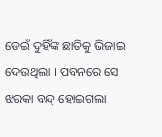ଡେଇଁ ଦୁହିଁଙ୍କ ଛାତିକୁ ଭିଜାଇ ଦେଉଥିଲା । ପବନରେ ସେ ଝରକା ବନ୍ଦ୍ ହୋଇଗଲା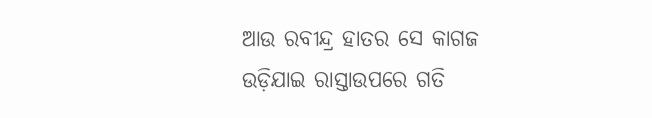ଆଉ ରବୀନ୍ଦ୍ର ହାତର ସେ କାଗଜ ଉଡ଼ିଯାଇ ରାସ୍ତାଉପରେ ଗତି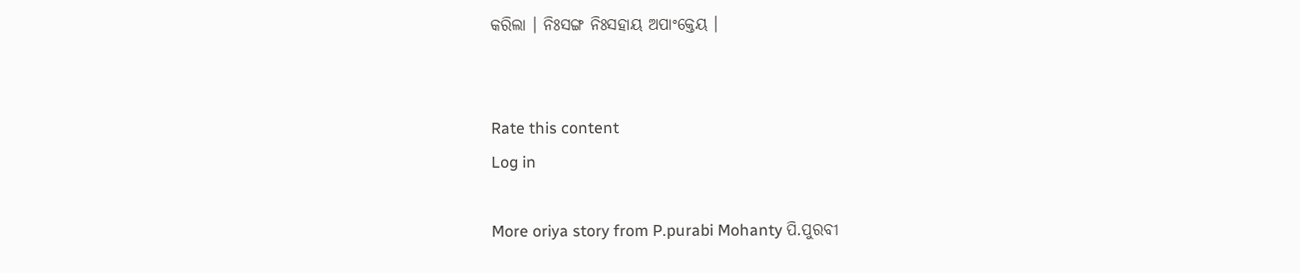କରିଲା । ନିଃସଙ୍ଗ ନିଃସହାୟ ଅପାଂକ୍ତେୟ ।


Rate this content
Log in

More oriya story from P.purabi Mohanty ପି.ପୁରବୀ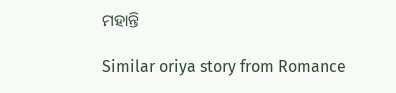ମହାନ୍ତି

Similar oriya story from Romance